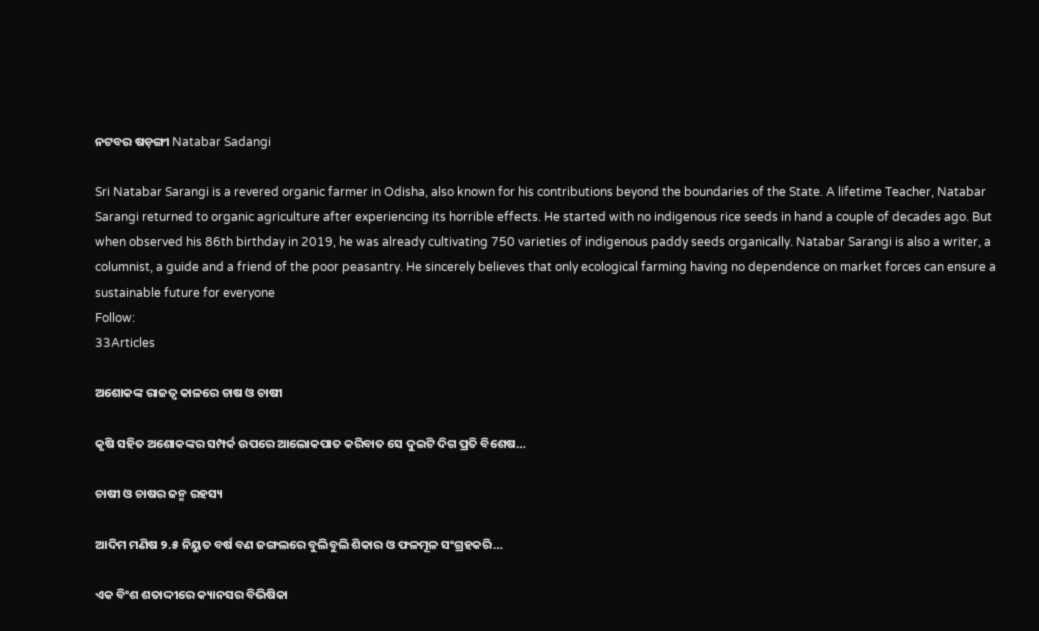ନଟବର ଷଡ଼ଙ୍ଗୀ Natabar Sadangi

Sri Natabar Sarangi is a revered organic farmer in Odisha, also known for his contributions beyond the boundaries of the State. A lifetime Teacher, Natabar Sarangi returned to organic agriculture after experiencing its horrible effects. He started with no indigenous rice seeds in hand a couple of decades ago. But when observed his 86th birthday in 2019, he was already cultivating 750 varieties of indigenous paddy seeds organically. Natabar Sarangi is also a writer, a columnist, a guide and a friend of the poor peasantry. He sincerely believes that only ecological farming having no dependence on market forces can ensure a sustainable future for everyone
Follow:
33Articles

ଅଶୋକଙ୍କ ରାଜତ୍ଵ କାଳରେ ଚାଷ ଓ ଚାଷୀ

କୃଷି ସହିତ ଅଶୋକଙ୍କର ସମ୍ପର୍କ ଉପରେ ଆଲୋକପାତ କରିବାତ ସେ ଦୁଇଟି ଦିଗ ପ୍ରତି ବିଶେଷ…

ଚାଷୀ ଓ ଚାଷର ଜନ୍ମ ରହସ୍ୟ

ଆଦିମ ମଣିଷ ୨.୫ ନିୟୁତ ବର୍ଷ ବଣ ଜଙ୍ଗଲରେ ବୁଲିବୁଲି ଶିକାର ଓ ଫଳମୂଳ ସଂଗ୍ରହକରି…

ଏକ ବିଂଶ ଶତାଦ୍ଦୀରେ କ୍ୟାନସର ବିଭିଷିକା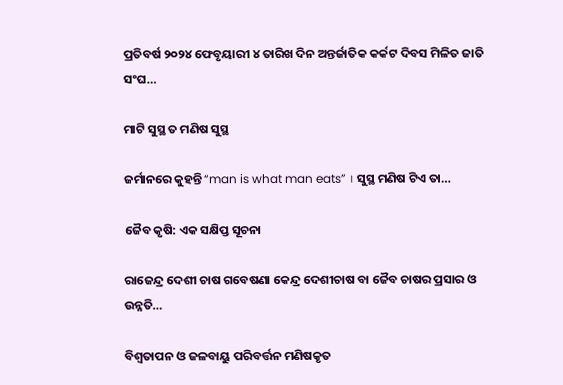ପ୍ରତିବର୍ଷ ୨୦୨୪ ଫେବୃୟାରୀ ୪ ତାରିଖ ଦିନ ଅନ୍ତର୍ଜାତିକ କର୍କଟ ଦିବସ ମିଳିତ ଜାତି ସଂଘ…

ମାଟି ସୁସ୍ଥ ତ ମଣିଷ ସୁସ୍ଥ

ଜର୍ମାନରେ କୁହନ୍ତି “man is what man eats” । ସୁସ୍ଥ ମଣିଷ ଟିଏ ତା…

ଜୈବ କୃଷି: ଏକ ସକ୍ଷିପ୍ତ ସୂଚନା

ରାଜେନ୍ଦ୍ର ଦେଶୀ ଚାଷ ଗବେଷଣା କେନ୍ଦ୍ର ଦେଶୀଚାଷ ବା ଜୈବ ଚାଷର ପ୍ରସାର ଓ ଉନ୍ନତି…

ବିଶ୍ୱତାପନ ଓ ଜଳବାୟୁ ପରିବର୍ତ୍ତନ ମଣିଷକୃତ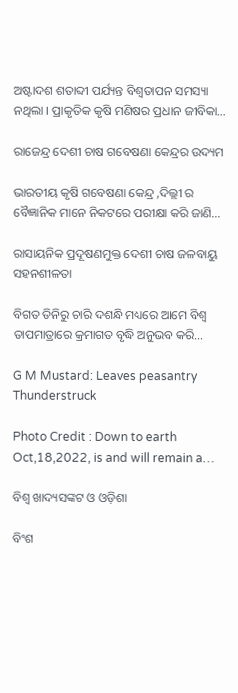ଅଷ୍ଟାଦଶ ଶତାବ୍ଦୀ ପର୍ଯ୍ୟନ୍ତ ବିଶ୍ୱତାପନ ସମସ୍ୟା ନଥିଲା । ପ୍ରାକୃତିକ କୃଷି ମଣିଷର ପ୍ରଧାନ ଜୀବିକା…

ରାଜେନ୍ଦ୍ର ଦେଶୀ ଚାଷ ଗବେଷଣା କେନ୍ଦ୍ରର ଉଦ୍ୟମ

ଭାରତୀୟ କୃଷି ଗବେଷଣା କେନ୍ଦ୍ର ,ଦିଲ୍ଲୀ ର ବୈଜ୍ଞାନିକ ମାନେ ନିକଟରେ ପରୀକ୍ଷା କରି ଜାଣି…

ରାସାୟନିକ ପ୍ରଦୂଷଣମୁକ୍ତ ଦେଶୀ ଚାଷ ଜଳବାୟୁ ସହନଶୀଳତା

ବିଗତ ତିନିରୁ ଚାରି ଦଶନ୍ଧି ମଧ୍ୟରେ ଆମେ ବିଶ୍ୱ ତାପମାତ୍ରାରେ କ୍ରମାଗତ ବୃଦ୍ଧି ଅନୁଭବ କରି…

G M Mustard: Leaves peasantry Thunderstruck

Photo Credit : Down to earth Oct,18,2022, is and will remain a…

ବିଶ୍ୱ ଖାଦ୍ୟସଙ୍କଟ ଓ ଓଡ଼ିଶା

ବିଂଶ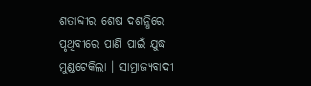ଶତାବ୍ଦୀର ଶେଷ ଦଶନ୍ଧିରେ ପୃଥିବୀରେ ପାଣି ପାଇଁ ଯୁଦ୍ଧ ମୁଣ୍ଡଟେକିଲା । ସାମ୍ରାଜ୍ୟବାଦୀ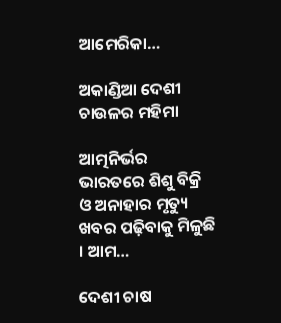ଆମେରିକା…

ଅକାଣ୍ଡିଆ ଦେଶୀ ଚାଉଳର ମହିମା

ଆତ୍ମନିର୍ଭର ଭାରତରେ ଶିଶୁ ବିକ୍ରି ଓ ଅନାହାର ମୃତ୍ୟୁ ଖବର ପଢ଼ିବାକୁ ମିଳୁଛି । ଆମ…

ଦେଶୀ ଚାଷ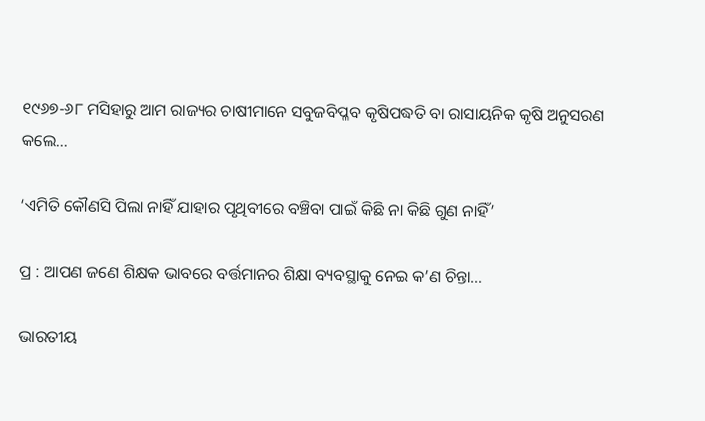୧୯୬୭-୬୮ ମସିହାରୁ ଆମ ରାଜ୍ୟର ଚାଷୀମାନେ ସବୁଜବିପ୍ଳବ କୃଷିପଦ୍ଧତି ବା ରାସାୟନିକ କୃଷି ଅନୁସରଣ କଲେ…

‘ଏମିତି କୌଣସି ପିଲା ନାହିଁ ଯାହାର ପୃଥିବୀରେ ବଞ୍ଚିବା ପାଇଁ କିଛି ନା କିଛି ଗୁଣ ନାହିଁ’

ପ୍ର : ଆପଣ ଜଣେ ଶିକ୍ଷକ ଭାବରେ ବର୍ତ୍ତମାନର ଶିକ୍ଷା ବ୍ୟବସ୍ଥାକୁ ନେଇ କ’ଣ ଚିନ୍ତା…

ଭାରତୀୟ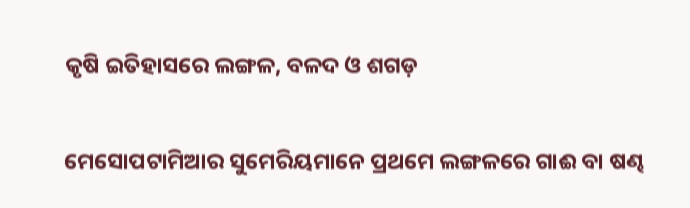କୃଷି ଇତିହାସରେ ଲଙ୍ଗଳ, ବଳଦ ଓ ଶଗଡ଼

ମେସୋପଟାମିଆର ସୁମେରିୟମାନେ ପ୍ରଥମେ ଲଙ୍ଗଳରେ ଗାଈ ବା ଷଣ୍ଢ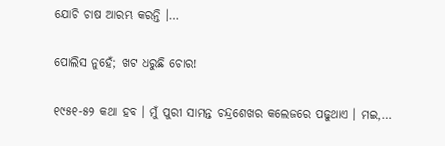ଯୋଚି ଚାଷ ଆରମ୍ଭ କରନ୍ତି ।…

ପୋଲିସ ନୁହେଁ; ଖଟ ଧରୁଛି ଚୋର!

୧୯୫୧-୫୨ କଥା ହବ । ମୁଁ ପୁରୀ ସାମନ୍ତ ଚନ୍ଦ୍ରଶେଖର କଲେଜରେ ପଢୁଥାଏ । ମଇ,…